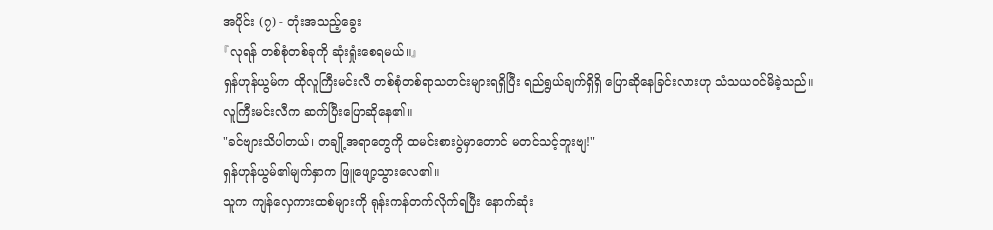အပိုင်း (၇) - တုံးအသည့်ခွေး
『လုရန် တစ်စုံတစ်ခုကို ဆုံးရှုံးစေရမယ်။』
ရှန်ဟုန်ယွမ်က ထိုလူကြီးမင်းလီ တစ်စုံတစ်ရာသတင်းများရရှိပြီး ရည်ရွယ်ချက်ရှိရှိ ပြောဆိုနေခြင်းလားဟု သံသယဝင်မိခဲ့သည်။
လူကြီးမင်းလီက ဆက်ပြီးပြောဆိုနေ၏။
"ခင်ဗျားသိပါတယ်၊ တချို့အရာတွေကို ထမင်းစားပွဲမှာတောင် မတင်သင့်ဘူးဗျ!"
ရှန်ဟုန်ယွမ်၏မျက်နှာက ဖြူဖျော့သွားလေ၏။
သူက ကျန်လှေကားထစ်များကို ရုန်းကန်တက်လိုက်ရပြီး နောက်ဆုံး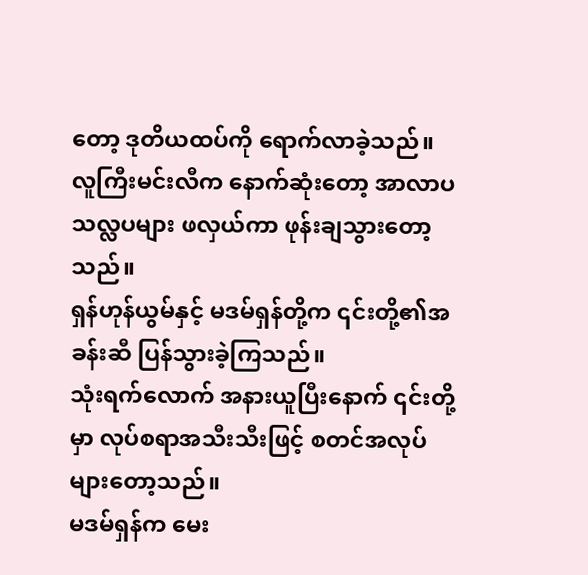တော့ ဒုတိယထပ်ကို ရောက်လာခဲ့သည်။
လူကြီးမင်းလီက နောက်ဆုံးတော့ အာလာပသလ္လပများ ဖလှယ်ကာ ဖုန်းချသွားတော့သည်။
ရှန်ဟုန်ယွမ်နှင့် မဒမ်ရှန်တို့က ၎င်းတို့၏အခန်းဆီ ပြန်သွားခဲ့ကြသည်။
သုံးရက်လောက် အနားယူပြီးနောက် ၎င်းတို့မှာ လုပ်စရာအသီးသီးဖြင့် စတင်အလုပ်များတော့သည်။
မဒမ်ရှန်က မေး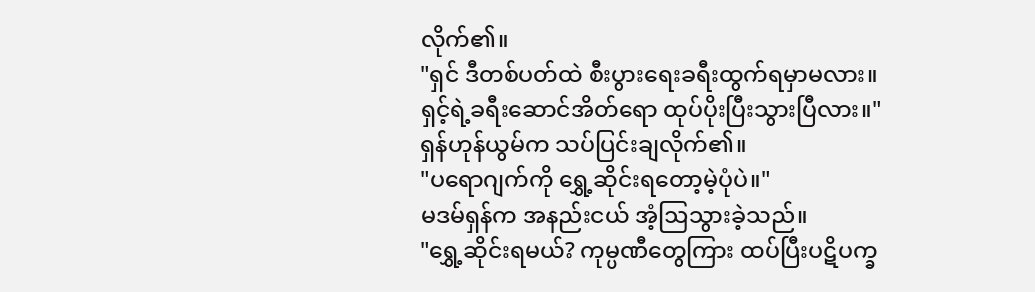လိုက်၏။
"ရှင် ဒီတစ်ပတ်ထဲ စီးပွားရေးခရီးထွက်ရမှာမလား။ ရှင့်ရဲ့ခရီးဆောင်အိတ်ရော ထုပ်ပိုးပြီးသွားပြီလား။"
ရှန်ဟုန်ယွမ်က သပ်ပြင်းချလိုက်၏။
"ပရောဂျက်ကို ရွှေ့ဆိုင်းရတော့မဲ့ပုံပဲ။"
မဒမ်ရှန်က အနည်းငယ် အံ့ဩသွားခဲ့သည်။
"ရွှေ့ဆိုင်းရမယ်? ကုမ္ပဏီတွေကြား ထပ်ပြီးပဋိပက္ခ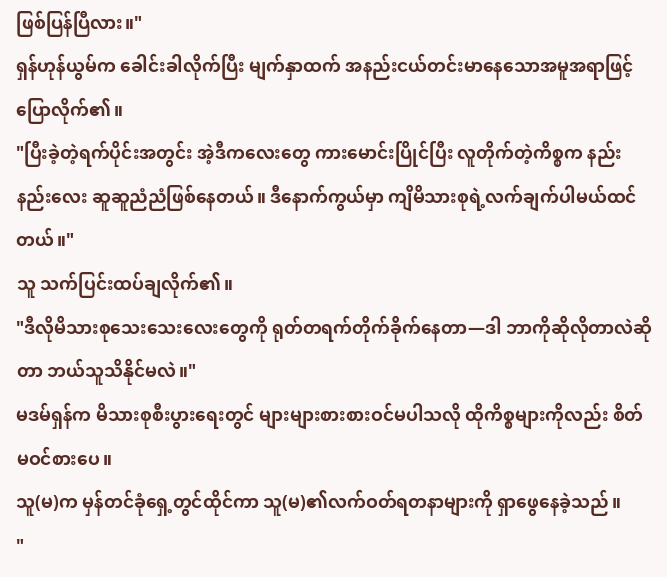ဖြစ်ပြန်ပြီလား။"
ရှန်ဟုန်ယွမ်က ခေါင်းခါလိုက်ပြီး မျက်နှာထက် အနည်းငယ်တင်းမာနေသောအမူအရာဖြင့် ပြောလိုက်၏။
"ပြီးခဲ့တဲ့ရက်ပိုင်းအတွင်း အဲ့ဒီကလေးတွေ ကားမောင်းပြိုင်ပြီး လူတိုက်တဲ့ကိစ္စက နည်းနည်းလေး ဆူဆူညံညံဖြစ်နေတယ်။ ဒီနောက်ကွယ်မှာ ကျိမိသားစုရဲ့လက်ချက်ပါမယ်ထင်တယ်။"
သူ သက်ပြင်းထပ်ချလိုက်၏။
"ဒီလိုမိသားစုသေးသေးလေးတွေကို ရုတ်တရက်တိုက်ခိုက်နေတာ—ဒါ ဘာကိုဆိုလိုတာလဲဆိုတာ ဘယ်သူသိနိုင်မလဲ။"
မဒမ်ရှန်က မိသားစုစီးပွားရေးတွင် များများစားစားဝင်မပါသလို ထိုကိစ္စများကိုလည်း စိတ်မဝင်စားပေ။
သူ(မ)က မှန်တင်ခုံရှေ့တွင်ထိုင်ကာ သူ(မ)၏လက်ဝတ်ရတနာများကို ရှာဖွေနေခဲ့သည်။
"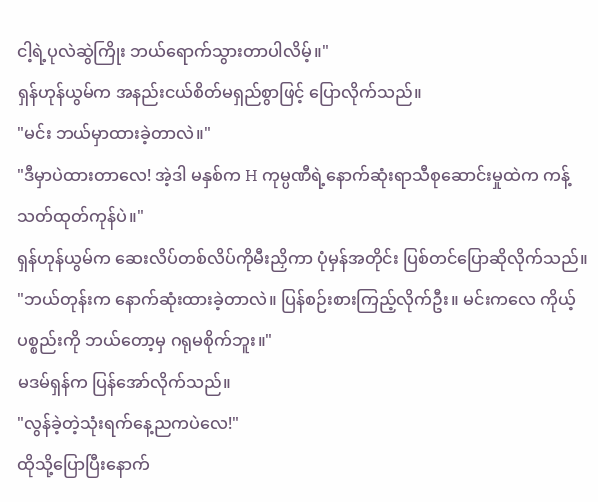ငါ့ရဲ့ပုလဲဆွဲကြိုး ဘယ်ရောက်သွားတာပါလိမ့်။"
ရှန်ဟုန်ယွမ်က အနည်းငယ်စိတ်မရှည်စွာဖြင့် ပြောလိုက်သည်။
"မင်း ဘယ်မှာထားခဲ့တာလဲ။"
"ဒီမှာပဲထားတာလေ! အဲ့ဒါ မနှစ်က H ကုမ္ပဏီရဲ့နောက်ဆုံးရာသီစုဆောင်းမှုထဲက ကန့်သတ်ထုတ်ကုန်ပဲ။"
ရှန်ဟုန်ယွမ်က ဆေးလိပ်တစ်လိပ်ကိုမီးညှိကာ ပုံမှန်အတိုင်း ပြစ်တင်ပြောဆိုလိုက်သည်။
"ဘယ်တုန်းက နောက်ဆုံးထားခဲ့တာလဲ။ ပြန်စဉ်းစားကြည့်လိုက်ဦး။ မင်းကလေ ကိုယ့်ပစ္စည်းကို ဘယ်တော့မှ ဂရုမစိုက်ဘူး။"
မဒမ်ရှန်က ပြန်အော်လိုက်သည်။
"လွန်ခဲ့တဲ့သုံးရက်နေ့ညကပဲလေ!"
ထိုသို့ပြောပြီးနောက်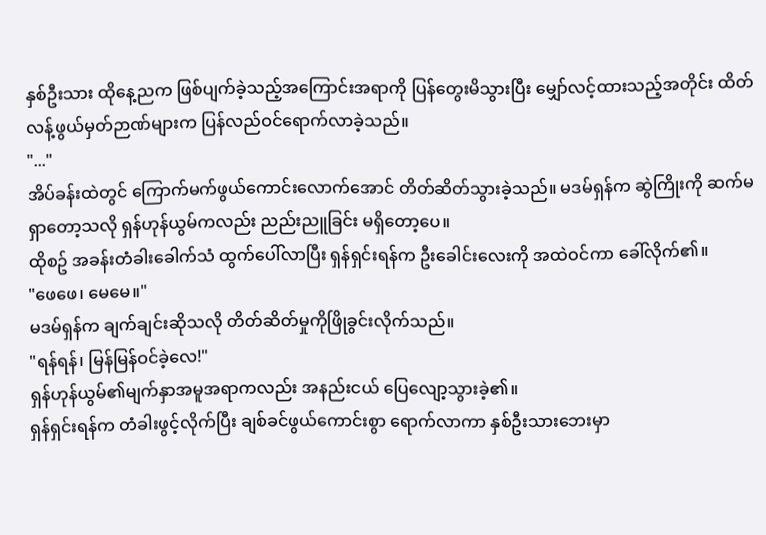နှစ်ဦးသား ထိုနေ့ညက ဖြစ်ပျက်ခဲ့သည့်အကြောင်းအရာကို ပြန်တွေးမိသွားပြီး မျှော်လင့်ထားသည့်အတိုင်း ထိတ်လန့်ဖွယ်မှတ်ဉာဏ်များက ပြန်လည်ဝင်ရောက်လာခဲ့သည်။
"..."
အိပ်ခန်းထဲတွင် ကြောက်မက်ဖွယ်ကောင်းလောက်အောင် တိတ်ဆိတ်သွားခဲ့သည်။ မဒမ်ရှန်က ဆွဲကြိုးကို ဆက်မရှာတော့သလို ရှန်ဟုန်ယွမ်ကလည်း ညည်းညူခြင်း မရှိတော့ပေ။
ထိုစဥ် အခန်းတံခါးခေါက်သံ ထွက်ပေါ်လာပြီး ရှန်ရှင်းရန်က ဦးခေါင်းလေးကို အထဲဝင်ကာ ခေါ်လိုက်၏။
"ဖေဖေ၊ မေမေ။"
မဒမ်ရှန်က ချက်ချင်းဆိုသလို တိတ်ဆိတ်မှုကိုဖြိုခွင်းလိုက်သည်။
"ရန်ရန်၊ မြန်မြန်ဝင်ခဲ့လေ!"
ရှန်ဟုန်ယွမ်၏မျက်နှာအမူအရာကလည်း အနည်းငယ် ပြေလျော့သွားခဲ့၏။
ရှန်ရှင်းရန်က တံခါးဖွင့်လိုက်ပြီး ချစ်ခင်ဖွယ်ကောင်းစွာ ရောက်လာကာ နှစ်ဦးသားဘေးမှာ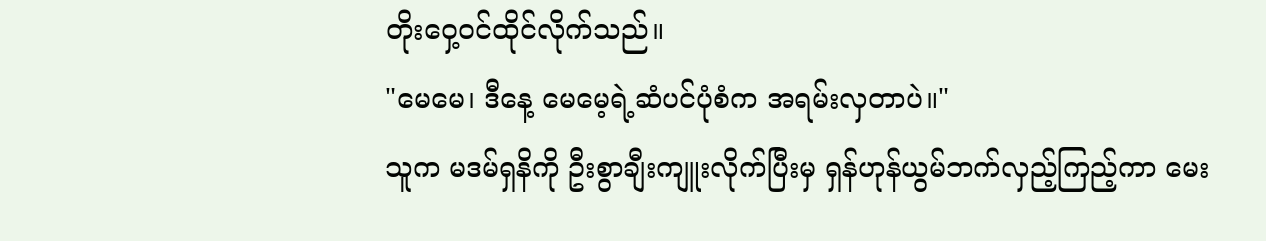တိုးဝှေ့ဝင်ထိုင်လိုက်သည်။
"မေမေ၊ ဒီနေ့ မေမေ့ရဲ့ဆံပင်ပုံစံက အရမ်းလှတာပဲ။"
သူက မဒမ်ရှနိကို ဦးစွာချီးကျူးလိုက်ပြီးမှ ရှန်ဟုန်ယွမ်ဘက်လှည့်ကြည့်ကာ မေး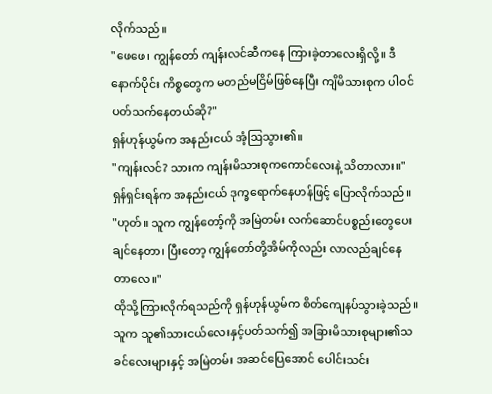လိုက်သည်။
"ဖေဖေ၊ ကျွန်တော် ကျန်းလင်ဆီကနေ ကြားခဲ့တာလေးရှိလို့။ ဒီနောက်ပိုင်း ကိစ္စတွေက မတည်မငြိမ်ဖြစ်နေပြီး ကျိမိသားစုက ပါဝင်ပတ်သက်နေတယ်ဆို?"
ရှန်ဟုန်ယွမ်က အနည်းငယ် အံ့ဩသွား၏။
"ကျန်းလင်? သားက ကျန်းမိသားစုကကောင်လေးနဲ့ သိတာလား။"
ရှန်ရှင်းရန်က အနည်းငယ် ဒုက္ခရောက်နေဟန်ဖြင့် ပြောလိုက်သည်။
"ဟုတ်။ သူက ကျွန်တော့်ကို အမြဲတမ်း လက်ဆောင်ပစ္စည်းတွေပေးချင်နေတာ၊ ပြီးတော့ ကျွန်တော်တို့အိမ်ကိုလည်း လာလည်ချင်နေတာလေ။"
ထိုသို့ကြားလိုက်ရသည်ကို ရှန်ဟုန်ယွမ်က စိတ်ကျေနပ်သွားခဲ့သည်။ သူက သူ၏သားငယ်လေးနှင့်ပတ်သက်၍ အခြားမိသားစုများ၏သခင်လေးများနှင့် အမြဲတမ်း အဆင်ပြေအောင် ပေါင်းသင်း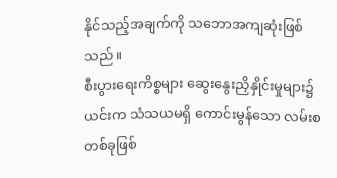နိုင်သည့်အချက်ကို သဘောအကျဆုံးဖြစ်သည်။
စီးပွားရေးကိစ္စများ ဆွေးနွေးညှိနှိုင်းမှုများ၌ ယင်းက သံသယမရှိ ကောင်းမွန်သော လမ်းစတစ်ခုဖြစ်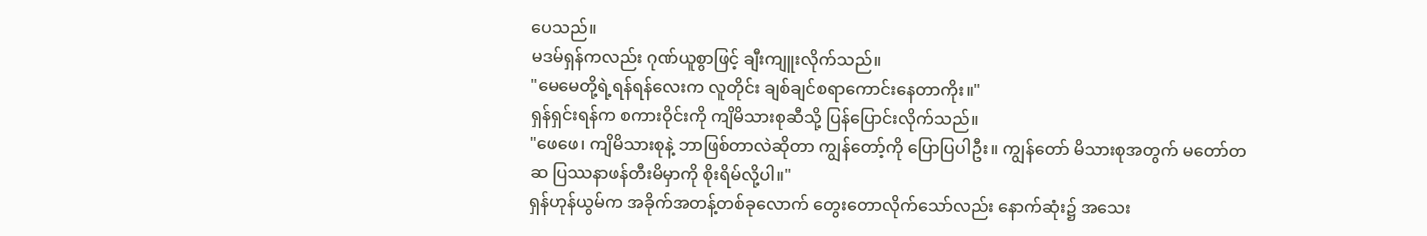ပေသည်။
မဒမ်ရှန်ကလည်း ဂုဏ်ယူစွာဖြင့် ချီးကျူးလိုက်သည်။
"မေမေတို့ရဲ့ရန်ရန်လေးက လူတိုင်း ချစ်ချင်စရာကောင်းနေတာကိုး။"
ရှန်ရှင်းရန်က စကားဝိုင်းကို ကျိမိသားစုဆီသို့ ပြန်ပြောင်းလိုက်သည်။
"ဖေဖေ၊ ကျိမိသားစုနဲ့ ဘာဖြစ်တာလဲဆိုတာ ကျွန်တော့်ကို ပြောပြပါဦး။ ကျွန်တော် မိသားစုအတွက် မတော်တဆ ပြဿနာဖန်တီးမိမှာကို စိုးရိမ်လို့ပါ။"
ရှန်ဟုန်ယွမ်က အခိုက်အတန့်တစ်ခုလောက် တွေးတောလိုက်သော်လည်း နောက်ဆုံး၌ အသေး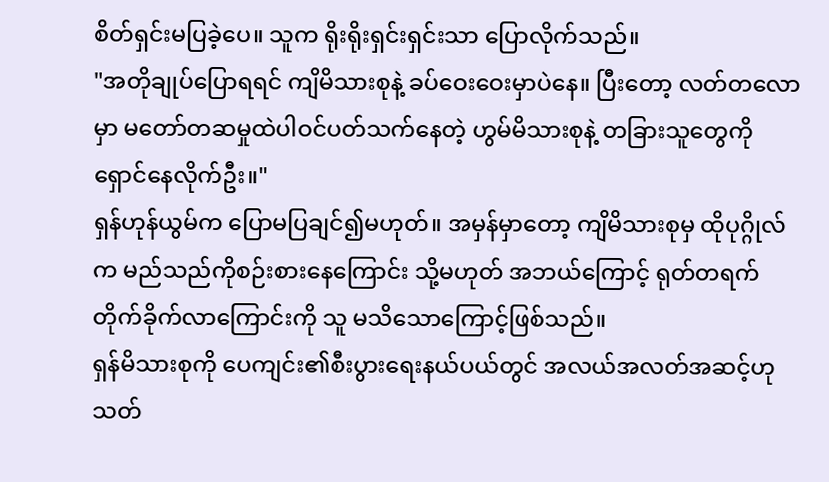စိတ်ရှင်းမပြခဲ့ပေ။ သူက ရိုးရိုးရှင်းရှင်းသာ ပြောလိုက်သည်။
"အတိုချုပ်ပြောရရင် ကျိမိသားစုနဲ့ ခပ်ဝေးဝေးမှာပဲနေ။ ပြီးတော့ လတ်တလောမှာ မတော်တဆမှုထဲပါဝင်ပတ်သက်နေတဲ့ ဟွမ်မိသားစုနဲ့ တခြားသူတွေကို ရှောင်နေလိုက်ဦး။"
ရှန်ဟုန်ယွမ်က ပြောမပြချင်၍မဟုတ်။ အမှန်မှာတော့ ကျိမိသားစုမှ ထိုပုဂ္ဂိုလ်က မည်သည်ကိုစဉ်းစားနေကြောင်း သို့မဟုတ် အဘယ်ကြောင့် ရုတ်တရက် တိုက်ခိုက်လာကြောင်းကို သူ မသိသောကြောင့်ဖြစ်သည်။
ရှန်မိသားစုကို ပေကျင်း၏စီးပွားရေးနယ်ပယ်တွင် အလယ်အလတ်အဆင့်ဟု သတ်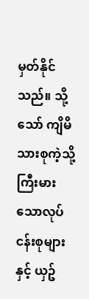မှတ်နိုင်သည်။ သို့သော် ကျိမိသားစုကဲ့သို့ ကြီးမားသောလုပ်ငန်းစုများနှင့် ယှဥ်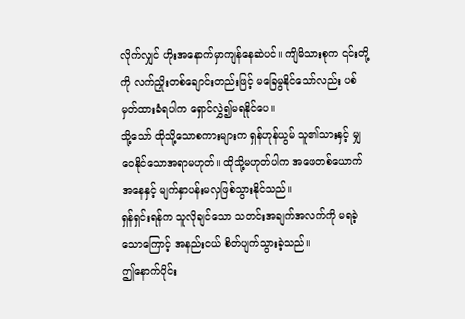လိုက်လျှင် ဟိုးအနောက်မှာကျန်နေဆဲပင်။ ကျိမိသားစုက ၎င်းတို့ကို လက်ညှိုးတစ်ချောင်းတည်းဖြင့် မခြေမွနိုင်သော်လည်း ပစ်မှတ်ထားခံရပါက ရှောင်လွှဲ၍မရနိုင်ပေ။
သို့သော် ထိုသို့သောစကားများက ရှန်ဟုန်ယွမ် သူ၏သားနှင့် မျှဝေနိုင်သောအရာမဟုတ်။ ထိုသို့မဟုတ်ပါက အဖေတစ်ယောက်အနေနှင့် မျက်နှာပန်းမလှဖြစ်သွားနိုင်သည်။
ရှန်ရှင်းရန်က သူလိုချင်သော သတင်းအချက်အလက်ကို မရခဲ့သောကြောင့် အနည်းငယ် စိတ်ပျက်သွားခဲ့သည်။
ဤနောက်ပိုင်း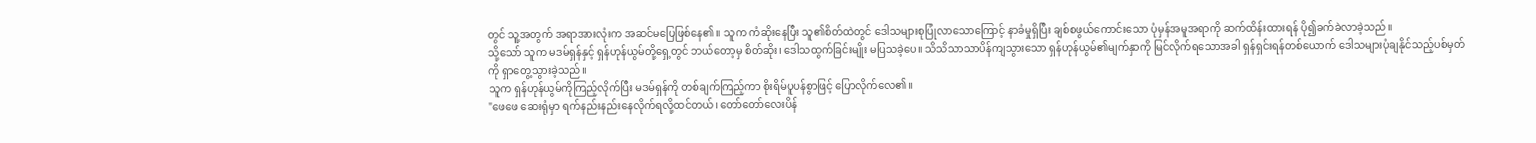တွင် သူ့အတွက် အရာအားလုံးက အဆင်မပြေဖြစ်နေ၏။ သူက ကံဆိုးနေပြီး သူ၏စိတ်ထဲတွင် ဒေါသများစုပြုံလာသောကြောင့် နာခံမှုရှိပြီး ချစ်စဖွယ်ကောင်းသော ပုံမှန်အမူအရာကို ဆက်ထိန်းထားရန် ပို၍ခက်ခဲလာခဲ့သည်။
သို့သော် သူက မဒမ်ရှန်နှင့် ရှန်ဟုန်ယွမ်တို့ရှေ့တွင် ဘယ်တော့မှ စိတ်ဆိုး၊ ဒေါသထွက်ခြင်းမျိုး မပြသခဲ့ပေ။ သိသိသာသာပိန်ကျသွားသော ရှန်ဟုန်ယွမ်၏မျက်နှာကို မြင်လိုက်ရသောအခါ ရှန်ရှင်းရန်တစ်ယောက် ဒေါသများပုံချနိုင်သည့်ပစ်မှတ်ကို ရှာတွေ့သွားခဲ့သည်။
သူက ရှန်ဟုန်ယွမ်ကိုကြည့်လိုက်ပြီး မဒမ်ရှန်ကို တစ်ချက်ကြည့်ကာ စိုးရိမ်ပူပန်စွာဖြင့် ပြောလိုက်လေ၏။
"ဖေဖေ ဆေးရုံမှာ ရက်နည်းနည်းနေလိုက်ရလို့ထင်တယ်၊ တော်တော်လေးပိန်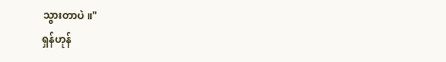သွားတာပဲ။"
ရှန်ဟုန်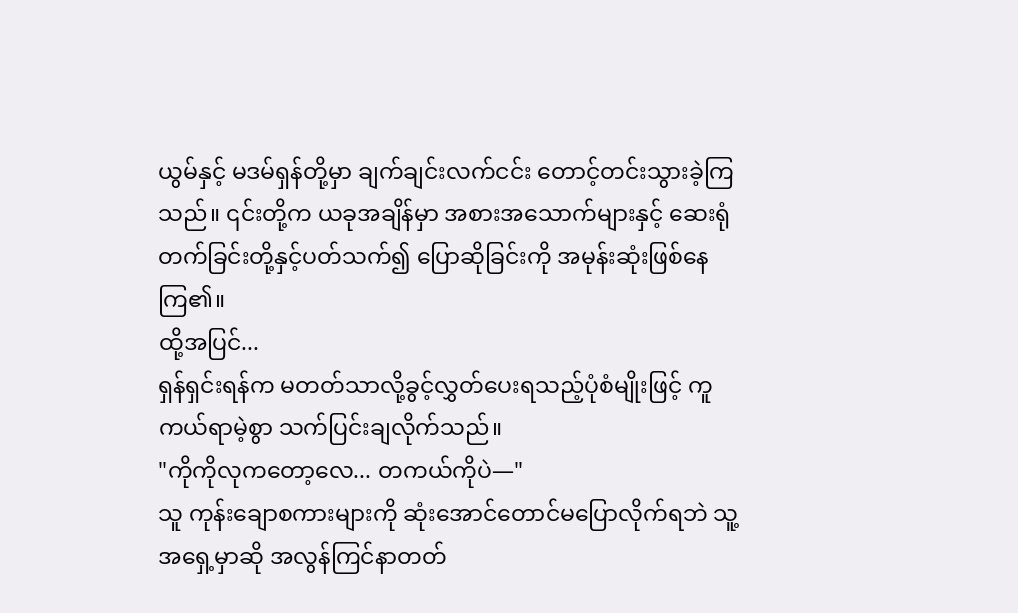ယွမ်နှင့် မဒမ်ရှန်တို့မှာ ချက်ချင်းလက်ငင်း တောင့်တင်းသွားခဲ့ကြသည်။ ၎င်းတို့က ယခုအချိန်မှာ အစားအသောက်များနှင့် ဆေးရုံတက်ခြင်းတို့နှင့်ပတ်သက်၍ ပြောဆိုခြင်းကို အမုန်းဆုံးဖြစ်နေကြ၏။
ထို့အပြင်...
ရှန်ရှင်းရန်က မတတ်သာလို့ခွင့်လွှတ်ပေးရသည့်ပုံစံမျိုးဖြင့် ကူကယ်ရာမဲ့စွာ သက်ပြင်းချလိုက်သည်။
"ကိုကိုလုကတော့လေ... တကယ်ကိုပဲ—"
သူ ကုန်းချောစကားများကို ဆုံးအောင်တောင်မပြောလိုက်ရဘဲ သူ့အရှေ့မှာဆို အလွန်ကြင်နာတတ်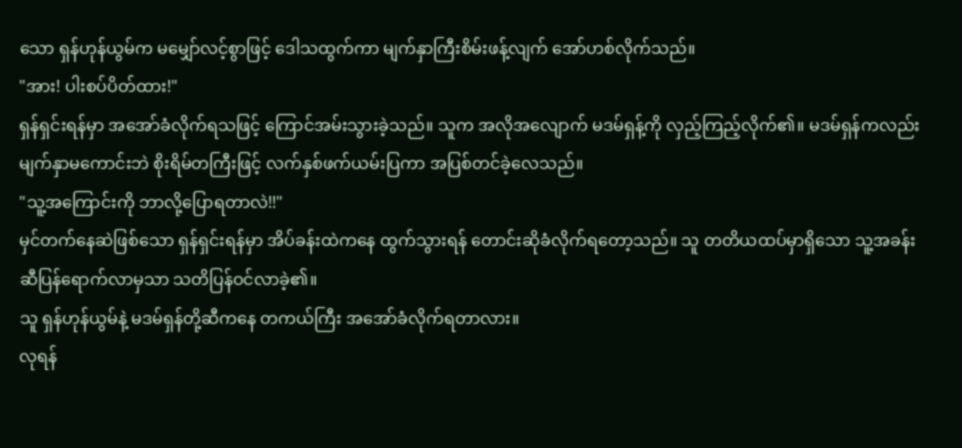သော ရှန်ဟုန်ယွမ်က မမျှော်လင့်စွာဖြင့် ဒေါသထွက်ကာ မျက်နှာကြီးစိမ်းဖန့်လျက် အော်ဟစ်လိုက်သည်။
"အား! ပါးစပ်ပိတ်ထား!"
ရှန်ရှင်းရန်မှာ အအော်ခံလိုက်ရသဖြင့် ကြောင်အမ်းသွားခဲ့သည်။ သူက အလိုအလျောက် မဒမ်ရှန့်ကို လှည့်ကြည့်လိုက်၏။ မဒမ်ရှန်ကလည်း မျက်နှာမကောင်းဘဲ စိုးရိမ်တကြီးဖြင့် လက်နှစ်ဖက်ယမ်းပြကာ အပြစ်တင်ခဲ့လေသည်။
"သူ့အကြောင်းကို ဘာလို့ပြောရတာလဲ!!"
မှင်တက်နေဆဲဖြစ်သော ရှန်ရှင်းရန်မှာ အိပ်ခန်းထဲကနေ ထွက်သွားရန် တောင်းဆိုခံလိုက်ရတော့သည်။ သူ တတိယထပ်မှာရှိသော သူ့အခန်းဆီပြန်ရောက်လာမှသာ သတိပြန်ဝင်လာခဲ့၏။
သူ ရှန်ဟုန်ယွမ်နဲ့ မဒမ်ရှန်တို့ဆီကနေ တကယ်ကြီး အအော်ခံလိုက်ရတာလား။
လုရန်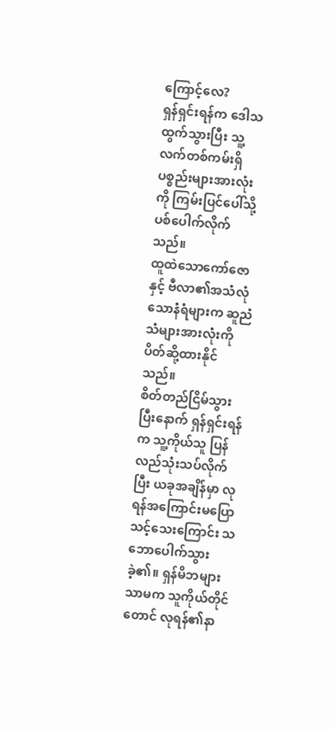ကြောင့်လေ?
ရှန်ရှင်းရန်က ဒေါသထွက်သွားပြီး သူ့လက်တစ်ကမ်းရှိ ပစ္စည်းများအားလုံးကို ကြမ်းပြင်ပေါ်သို့ ပစ်ပေါက်လိုက်သည်။
ထူထဲသောကော်ဇောနှင့် ဗီလာ၏အသံလုံသောနံရံများက ဆူညံသံများအားလုံးကို ပိတ်ဆို့ထားနိုင်သည်။
စိတ်တည်ငြိမ်သွားပြီးနောက် ရှန်ရှင်းရန်က သူ့ကိုယ်သူ ပြန်လည်သုံးသပ်လိုက်ပြီး ယခုအချိန်မှာ လုရန်အကြောင်းမပြောသင့်သေးကြောင်း သဘောပေါက်သွားခဲ့၏။ ရှန်မိဘများသာမက သူကိုယ်တိုင်တောင် လုရန်၏နာ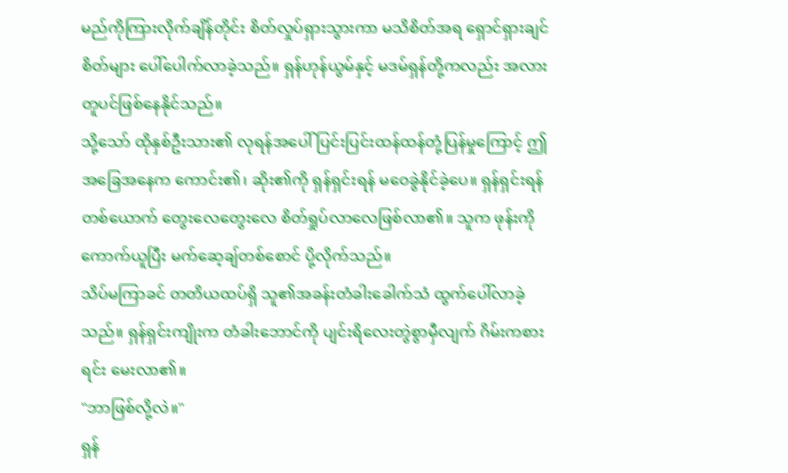မည်ကိုကြားလိုက်ချိန်တိုင်း စိတ်လှုပ်ရှားသွားကာ မသိစိတ်အရ ရှောင်ရှားချင်စိတ်များ ပေါ်ပေါက်လာခဲ့သည်။ ရှန်ဟုန်ယွမ်နှင့် မဒမ်ရှန်တို့ကလည်း အလားတူပင်ဖြစ်နေနိုင်သည်။
သို့သော် ထိုနှစ်ဦးသား၏ လုရန်အပေါ် ပြင်းပြင်းထန်ထန်တုံ့ပြန်မှုကြောင့် ဤအခြေအနေက ကောင်း၏၊ ဆိုး၏ကို ရှန်ရှင်းရန် မဝေခွဲနိုင်ခဲ့ပေ။ ရှန်ရှင်းရန်တစ်ယောက် တွေးလေတွေးလေ စိတ်ရှုပ်လာလေဖြစ်လာ၏။ သူက ဖုန်းကိုကောက်ယူပြီး မက်ဆေ့ချ်တစ်စောင် ပို့လိုက်သည်။
သိပ်မကြာခင် တတိယထပ်ရှိ သူ၏အခန်းတံခါးခေါက်သံ ထွက်ပေါ်လာခဲ့သည်။ ရှန်ရှင်းကျိုးက တံခါးဘောင်ကို ပျင်းရိလေးတွဲစွာမှီလျက် ဂိမ်းကစားရင်း မေးလာ၏။
"ဘာဖြစ်လို့လဲ။"
ရှန်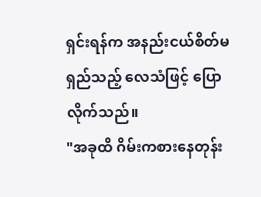ရှင်းရန်က အနည်းငယ်စိတ်မရှည်သည့် လေသံဖြင့် ပြောလိုက်သည်။
"အခုထိ ဂိမ်းကစားနေတုန်း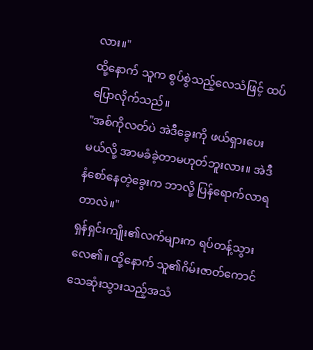လား။"
ထို့နောက် သူက စွပ်စွဲသည့်လေသံဖြင့် ထပ်ပြောလိုက်သည်။
"အစ်ကိုလတ်ပဲ အဲဒီခွေးကို ဖယ်ရှားပေးမယ်လို့ အာမခံခဲ့တာမဟုတ်ဘူးလား။ အဲဒီနံစော်နေတဲ့ခွေးက ဘာလို့ ပြန်ရောက်လာရတာလဲ။"
ရှန်ရှင်းကျိုး၏လက်များက ရပ်တန့်သွားလေ၏။ ထို့နောက် သူ၏ဂိမ်းဇာတ်ကောင် သေဆုံးသွားသည့်အသံ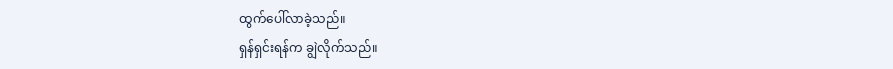ထွက်ပေါ်လာခဲ့သည်။
ရှန်ရှင်းရန်က ချွဲလိုက်သည်။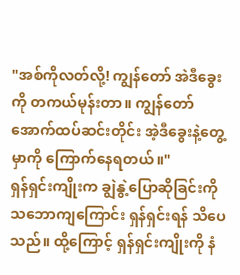"အစ်ကိုလတ်လို့! ကျွန်တော် အဲဒီခွေးကို တကယ်မုန်းတာ။ ကျွန်တော် အောက်ထပ်ဆင်းတိုင်း အဲ့ဒီခွေးနဲ့တွေ့မှာကို ကြောက်နေရတယ်။"
ရှန်ရှင်းကျိုးက ချွဲနွဲ့ပြောဆိုခြင်းကို သဘောကျကြောင်း ရှန်ရှင်းရန် သိပေသည်။ ထို့ကြောင့် ရှန်ရှင်းကျိုးကို နံ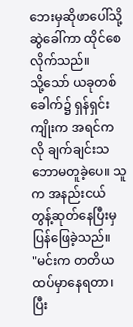ဘေးမှဆိုဖာပေါ်သို့ ဆွဲခေါ်ကာ ထိုင်စေလိုက်သည်။
သို့သော် ယခုတစ်ခေါက်၌ ရှန်ရှင်းကျိုးက အရင်ကလို ချက်ချင်းသဘောမတူခဲ့ပေ။ သူက အနည်းငယ် တွန့်ဆုတ်နေပြီးမှ ပြန်ဖြေခဲ့သည်။
"မင်းက တတိယထပ်မှာနေရတာ၊ ပြီး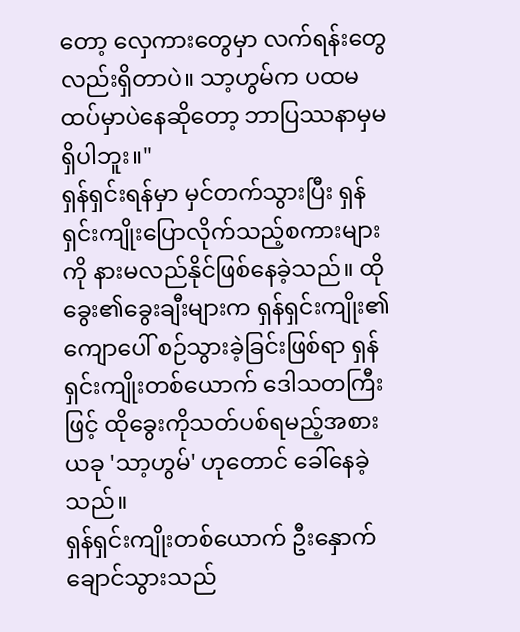တော့ လှေကားတွေမှာ လက်ရန်းတွေလည်းရှိတာပဲ။ သာ့ဟွမ်က ပထမထပ်မှာပဲနေဆိုတော့ ဘာပြဿနာမှမရှိပါဘူး။"
ရှန်ရှင်းရန်မှာ မှင်တက်သွားပြီး ရှန်ရှင်းကျိုးပြောလိုက်သည့်စကားများကို နားမလည်နိုင်ဖြစ်နေခဲ့သည်။ ထိုခွေး၏ခွေးချီးများက ရှန်ရှင်းကျိုး၏ကျောပေါ် စဉ်သွားခဲ့ခြင်းဖြစ်ရာ ရှန်ရှင်းကျိုးတစ်ယောက် ဒေါသတကြီးဖြင့် ထိုခွေးကိုသတ်ပစ်ရမည့်အစား ယခု 'သာ့ဟွမ်' ဟုတောင် ခေါ်နေခဲ့သည်။
ရှန်ရှင်းကျိုးတစ်ယောက် ဦးနှောက်ချောင်သွားသည်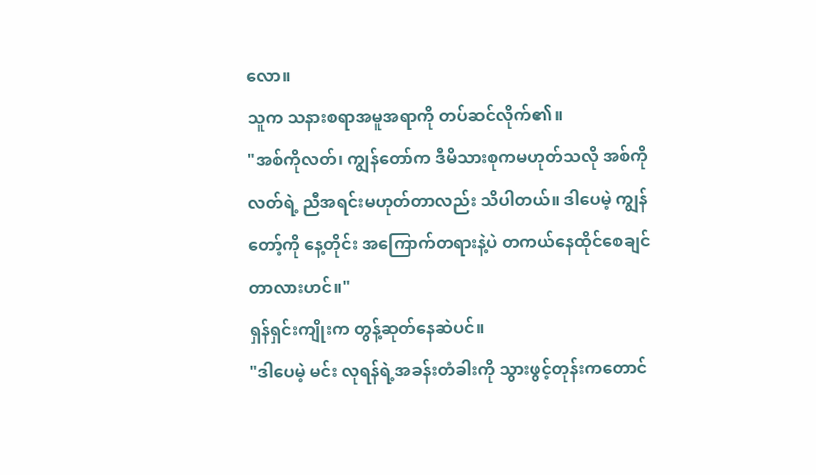လော။
သူက သနားစရာအမူအရာကို တပ်ဆင်လိုက်၏။
"အစ်ကိုလတ်၊ ကျွန်တော်က ဒီမိသားစုကမဟုတ်သလို အစ်ကိုလတ်ရဲ့ ညီအရင်းမဟုတ်တာလည်း သိပါတယ်။ ဒါပေမဲ့ ကျွန်တော့်ကို နေ့တိုင်း အကြောက်တရားနဲ့ပဲ တကယ်နေထိုင်စေချင်တာလားဟင်။"
ရှန်ရှင်းကျိုးက တွန့်ဆုတ်နေဆဲပင်။
"ဒါပေမဲ့ မင်း လုရန်ရဲ့အခန်းတံခါးကို သွားဖွင့်တုန်းကတောင်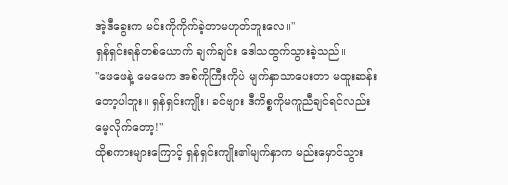အဲ့ဒီခွေးက မင်းကိုကိုက်ခဲ့တာမဟုတ်ဘူးလေ။"
ရှန်ရှင်းရန်တစ်ယောက် ချက်ချင်း ဒေါသထွက်သွားခဲ့သည်။
"ဖေဖေနဲ့ မေမေက အစ်ကိုကြီးကိုပဲ မျက်နှာသာပေးတာ မထူးဆန်းတော့ပါဘူး။ ရှန်ရှင်းကျိုး၊ ခင်ဗျား ဒီကိစ္စကိုမကူညီချင်ရင်လည်း မေ့လိုက်တော့!"
ထိုစကားများကြောင့် ရှန်ရှင်းကျိုး၏မျက်နှာက မည်းမှောင်သွား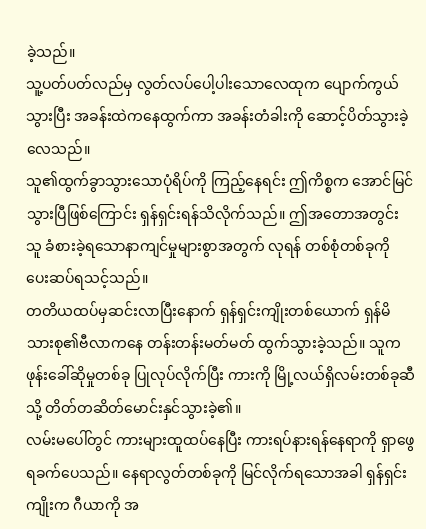ခဲ့သည်။
သူ့ပတ်ပတ်လည်မှ လွတ်လပ်ပေါ့ပါးသောလေထုက ပျောက်ကွယ်သွားပြီး အခန်းထဲကနေထွက်ကာ အခန်းတံခါးကို ဆောင့်ပိတ်သွားခဲ့လေသည်။
သူ၏ထွက်ခွာသွားသောပုံရိပ်ကို ကြည့်နေရင်း ဤကိစ္စက အောင်မြင်သွားပြီဖြစ်ကြောင်း ရှန်ရှင်းရန်သိလိုက်သည်။ ဤအတောအတွင်း သူ ခံစားခဲ့ရသောနာကျင်မှုများစွာအတွက် လုရန် တစ်စုံတစ်ခုကို ပေးဆပ်ရသင့်သည်။
တတိယထပ်မှဆင်းလာပြီးနောက် ရှန်ရှင်းကျိုးတစ်ယောက် ရှန်မိသားစု၏ဗီလာကနေ တန်းတန်းမတ်မတ် ထွက်သွားခဲ့သည်။ သူက ဖုန်းခေါ်ဆိုမှုတစ်ခု ပြုလုပ်လိုက်ပြီး ကားကို မြို့လယ်ရှိလမ်းတစ်ခုဆီသို့ တိတ်တဆိတ်မောင်းနှင်သွားခဲ့၏။
လမ်းမပေါ်တွင် ကားများထူထပ်နေပြီး ကားရပ်နားရန်နေရာကို ရှာဖွေရခက်ပေသည်။ နေရာလွတ်တစ်ခုကို မြင်လိုက်ရသောအခါ ရှန်ရှင်းကျိုးက ဂီယာကို အ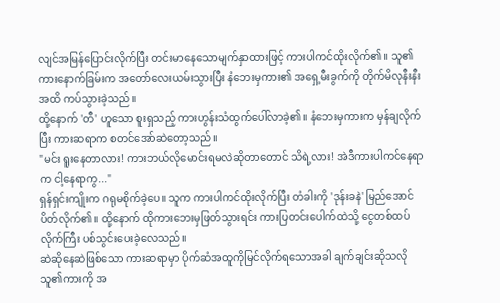လျင်အမြန်ပြောင်းလိုက်ပြီး တင်းမာနေသောမျက်နှာထားဖြင့် ကားပါကင်ထိုးလိုက်၏။ သူ၏ကားနောက်ခြမ်းက အတော်လေးယမ်းသွားပြီး နံဘေးမှကား၏ အရှေ့မီးခွက်ကို တိုက်မိလုနီးနီးအထိ ကပ်သွားခဲ့သည်။
ထို့နောက် 'တီ' ဟူသော စူးရှသည့် ကားဟွန်းသံထွက်ပေါ်လာခဲ့၏။ နံဘေးမှကားက မှန်ချလိုက်ပြီး ကားဆရာက စတင်အော်ဆဲတော့သည်။
"မင်း ရူးနေတာလား! ကားဘယ်လိုမောင်းရမလဲဆိုတာတောင် သိရဲ့လား! အဲဒီကားပါကင်နေရာက ငါ့နေရာကွ..."
ရှန်ရှင်းကျိုးက ဂရုမစိုက်ခဲ့ပေ။ သူက ကားပါကင်ထိုးလိုက်ပြီး တံခါးကို 'ဒုန်းခနဲ' မြည်အောင် ပိတ်လိုက်၏။ ထို့နောက် ထိုကားဘေးမှဖြတ်သွားရင်း ကားပြတင်းပေါက်ထဲသို့ ငွေတစ်ထပ်လိုက်ကြီး ပစ်သွင်းပေးခဲ့လေသည်။
ဆဲဆိုနေဆဲဖြစ်သော ကားဆရာမှာ ပိုက်ဆံအထူကိုမြင်လိုက်ရသောအခါ ချက်ချင်းဆိုသလို သူ၏ကားကို အ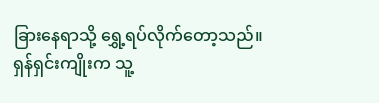ခြားနေရာသို့ ရွှေ့ရပ်လိုက်တော့သည်။
ရှန်ရှင်းကျိုးက သူ့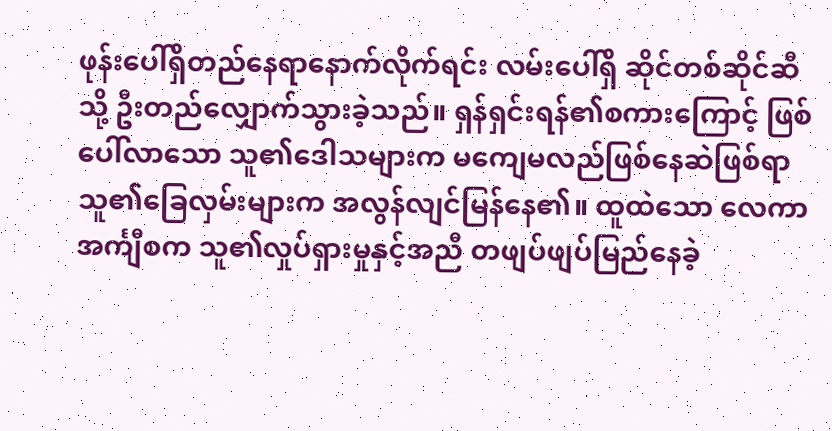ဖုန်းပေါ်ရှိတည်နေရာနောက်လိုက်ရင်း လမ်းပေါ်ရှိ ဆိုင်တစ်ဆိုင်ဆီသို့ ဦးတည်လျှောက်သွားခဲ့သည်။ ရှန်ရှင်းရန်၏စကားကြောင့် ဖြစ်ပေါ်လာသော သူ၏ဒေါသများက မကျေမလည်ဖြစ်နေဆဲဖြစ်ရာ သူ၏ခြေလှမ်းများက အလွန်လျင်မြန်နေ၏။ ထူထဲသော လေကာအင်္ကျီစက သူ၏လှုပ်ရှားမှုနှင့်အညီ တဖျပ်ဖျပ်မြည်နေခဲ့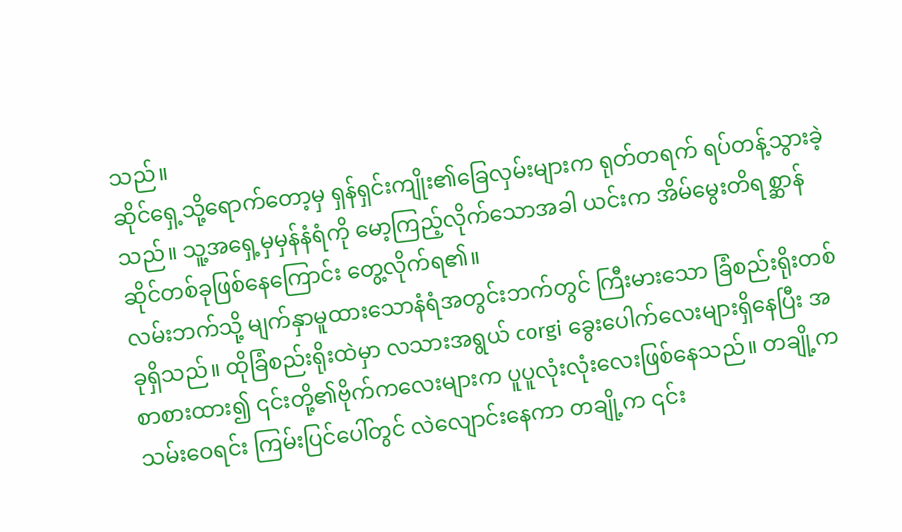သည်။
ဆိုင်ရှေ့သို့ရောက်တော့မှ ရှန်ရှင်းကျိုး၏ခြေလှမ်းများက ရုတ်တရက် ရပ်တန့်သွားခဲ့သည်။ သူ့အရှေ့မှမှန်နံရံကို မော့ကြည့်လိုက်သောအခါ ယင်းက အိမ်မွေးတိရစ္ဆာန်ဆိုင်တစ်ခုဖြစ်နေကြောင်း တွေ့လိုက်ရ၏။
လမ်းဘက်သို့ မျက်နှာမူထားသောနံရံအတွင်းဘက်တွင် ကြီးမားသော ခြံစည်းရိုးတစ်ခုရှိသည်။ ထိုခြံစည်းရိုးထဲမှာ လသားအရွယ် corgi ခွေးပေါက်လေးများရှိနေပြီး အစာစားထား၍ ၎င်းတို့၏ဗိုက်ကလေးများက ပူပူလုံးလုံးလေးဖြစ်နေသည်။ တချို့က သမ်းဝေရင်း ကြမ်းပြင်ပေါ်တွင် လဲလျောင်းနေကာ တချို့က ၎င်း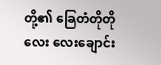တို့၏ ခြေတံတိုတိုလေး လေးချောင်း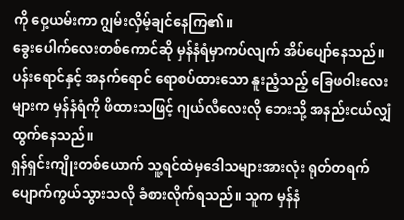ကို ဝှေ့ယမ်းကာ ဂျွမ်းလှိမ့်ချင်နေကြ၏။
ခွေးပေါက်လေးတစ်ကောင်ဆို မှန်နံရံမှာကပ်လျက် အိပ်ပျော်နေသည်။
ပန်းရောင်နှင့် အနက်ရောင် ရောစပ်ထားသော နူးညံ့သည့် ခြေဖဝါးလေးများက မှန်နံရံကို ဖိထားသဖြင့် ဂျယ်လီလေးလို ဘေးသို့ အနည်းငယ်လျှံထွက်နေသည်။
ရှန်ရှင်းကျိုးတစ်ယောက် သူ့ရင်ထဲမှဒေါသများအားလုံး ရုတ်တရက် ပျောက်ကွယ်သွားသလို ခံစားလိုက်ရသည်။ သူက မှန်နံ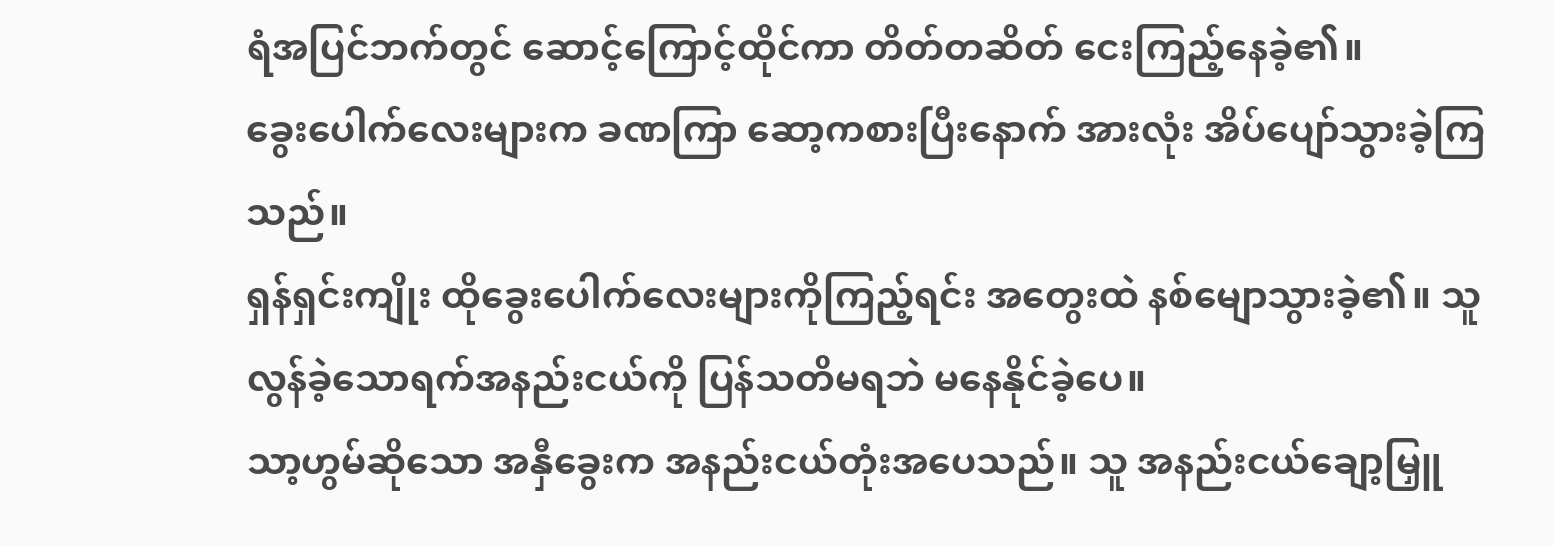ရံအပြင်ဘက်တွင် ဆောင့်ကြောင့်ထိုင်ကာ တိတ်တဆိတ် ငေးကြည့်နေခဲ့၏။
ခွေးပေါက်လေးများက ခဏကြာ ဆော့ကစားပြီးနောက် အားလုံး အိပ်ပျော်သွားခဲ့ကြသည်။
ရှန်ရှင်းကျိုး ထိုခွေးပေါက်လေးများကိုကြည့်ရင်း အတွေးထဲ နစ်မျောသွားခဲ့၏။ သူ လွန်ခဲ့သောရက်အနည်းငယ်ကို ပြန်သတိမရဘဲ မနေနိုင်ခဲ့ပေ။
သာ့ဟွမ်ဆိုသော အနှီခွေးက အနည်းငယ်တုံးအပေသည်။ သူ အနည်းငယ်ချော့မြှူ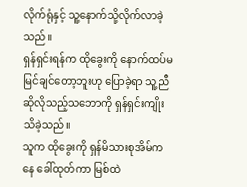လိုက်ရုံနှင့် သူ့နောက်သို့လိုက်လာခဲ့သည်။
ရှန်ရှင်းရန်က ထိုခွေးကို နောက်ထပ်မမြင်ချင်တော့ဘူးဟု ပြောခဲ့ရာ သူ့ညီ ဆိုလိုသည့်သဘောကို ရှန်ရှင်းကျိုး သိခဲ့သည်။
သူက ထိုခွေးကို ရှန်မိသားစုအိမ်ကနေ ခေါ်ထုတ်ကာ မြစ်ထဲ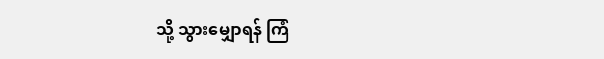သို့ သွားမျှောရန် ကြံ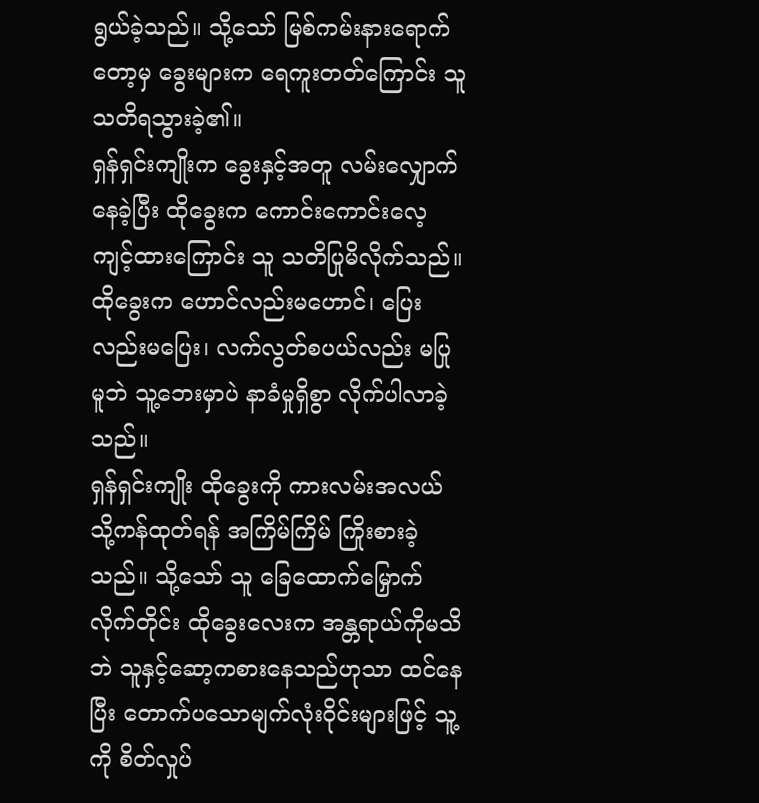ရွယ်ခဲ့သည်။ သို့သော် မြစ်ကမ်းနားရောက်တော့မှ ခွေးများက ရေကူးတတ်ကြောင်း သူ သတိရသွားခဲ့၏။
ရှန်ရှင်းကျိုးက ခွေးနှင့်အတူ လမ်းလျှောက်နေခဲ့ပြီး ထိုခွေးက ကောင်းကောင်းလေ့ကျင့်ထားကြောင်း သူ သတိပြုမိလိုက်သည်။ ထိုခွေးက ဟောင်လည်းမဟောင်၊ ပြေးလည်းမပြေး၊ လက်လွတ်စပယ်လည်း မပြုမူဘဲ သူ့ဘေးမှာပဲ နာခံမှုရှိစွာ လိုက်ပါလာခဲ့သည်။
ရှန်ရှင်းကျိုး ထိုခွေးကို ကားလမ်းအလယ်သို့ကန်ထုတ်ရန် အကြိမ်ကြိမ် ကြိုးစားခဲ့သည်။ သို့သော် သူ ခြေထောက်မြှောက်လိုက်တိုင်း ထိုခွေးလေးက အန္တရာယ်ကိုမသိဘဲ သူနှင့်ဆော့ကစားနေသည်ဟုသာ ထင်နေပြီး တောက်ပသောမျက်လုံးဝိုင်းများဖြင့် သူ့ကို စိတ်လှုပ်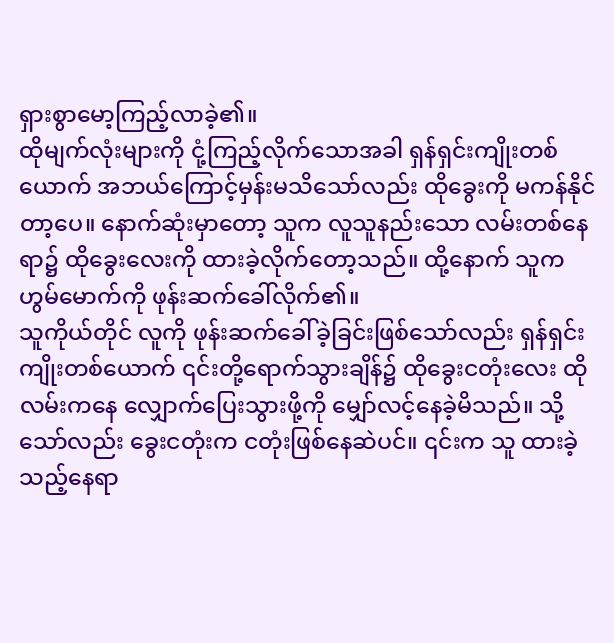ရှားစွာမော့ကြည့်လာခဲ့၏။
ထိုမျက်လုံးများကို ငုံ့ကြည့်လိုက်သောအခါ ရှန်ရှင်းကျိုးတစ်ယောက် အဘယ်ကြောင့်မှန်းမသိသော်လည်း ထိုခွေးကို မကန်နိုင်တာ့ပေ။ နောက်ဆုံးမှာတော့ သူက လူသူနည်းသော လမ်းတစ်နေရာ၌ ထိုခွေးလေးကို ထားခဲ့လိုက်တော့သည်။ ထို့နောက် သူက ဟွမ်မောက်ကို ဖုန်းဆက်ခေါ်လိုက်၏။
သူကိုယ်တိုင် လူကို ဖုန်းဆက်ခေါ်ခဲ့ခြင်းဖြစ်သော်လည်း ရှန်ရှင်းကျိုးတစ်ယောက် ၎င်းတို့ရောက်သွားချိန်၌ ထိုခွေးငတုံးလေး ထိုလမ်းကနေ လျှောက်ပြေးသွားဖို့ကို မျှော်လင့်နေခဲ့မိသည်။ သို့သော်လည်း ခွေးငတုံးက ငတုံးဖြစ်နေဆဲပင်။ ၎င်းက သူ ထားခဲ့သည့်နေရာ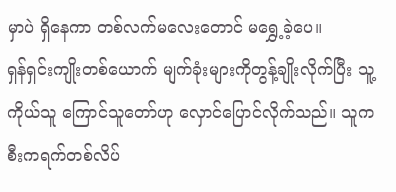မှာပဲ ရှိနေကာ တစ်လက်မလေးတောင် မရွှေ့ခဲ့ပေ။
ရှန်ရှင်းကျိုးတစ်ယောက် မျက်ခုံးများကိုတွန့်ချိုးလိုက်ပြီး သူ့ကိုယ်သူ ကြောင်သူတော်ဟု လှောင်ပြောင်လိုက်သည်။ သူက စီးကရက်တစ်လိပ်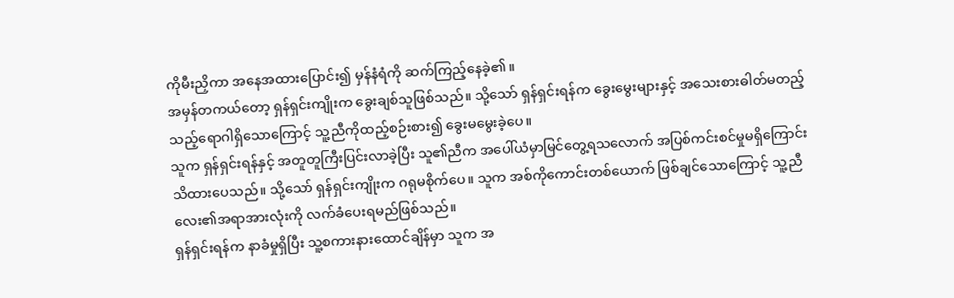ကိုမီးညှိကာ အနေအထားပြောင်း၍ မှန်နံရံကို ဆက်ကြည့်နေခဲ့၏။
အမှန်တကယ်တော့ ရှန်ရှင်းကျိုးက ခွေးချစ်သူဖြစ်သည်။ သို့သော် ရှန်ရှင်းရန်က ခွေးမွေးများနှင့် အသေးစားဓါတ်မတည့်သည့်ရောဂါရှိသောကြောင့် သူ့ညီကိုထည့်စဉ်းစား၍ ခွေးမမွေးခဲ့ပေ။
သူက ရှန်ရှင်းရန်နှင့် အတူတူကြီးပြင်းလာခဲ့ပြီး သူ၏ညီက အပေါ်ယံမှာမြင်တွေ့ရသလောက် အပြစ်ကင်းစင်မှုမရှိကြောင်း သိထားပေသည်။ သို့သော် ရှန်ရှင်းကျိုးက ဂရုမစိုက်ပေ။ သူက အစ်ကိုကောင်းတစ်ယောက် ဖြစ်ချင်သောကြောင့် သူ့ညီလေး၏အရာအားလုံးကို လက်ခံပေးရမည်ဖြစ်သည်။
ရှန်ရှင်းရန်က နာခံမှုရှိပြီး သူ့စကားနားထောင်ချိန်မှာ သူက အ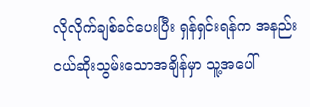လိုလိုက်ချစ်ခင်ပေးပြီး ရှန်ရှင်းရန်က အနည်းငယ်ဆိုးသွမ်းသောအချိန်မှာ သူ့အပေါ်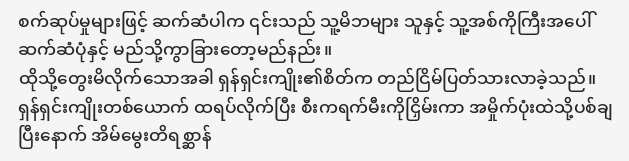စက်ဆုပ်မှုများဖြင့် ဆက်ဆံပါက ၎င်းသည် သူ့မိဘများ သူနှင့် သူ့အစ်ကိုကြီးအပေါ် ဆက်ဆံပုံနှင့် မည်သို့ကွာခြားတော့မည်နည်း။
ထိုသို့တွေးမိလိုက်သောအခါ ရှန်ရှင်းကျိုး၏စိတ်က တည်ငြိမ်ပြတ်သားလာခဲ့သည်။
ရှန်ရှင်းကျိုးတစ်ယောက် ထရပ်လိုက်ပြီး စီးကရက်မီးကိုငြှိမ်းကာ အမှိုက်ပုံးထဲသို့ပစ်ချပြီးနောက် အိမ်မွေးတိရစ္ဆာန်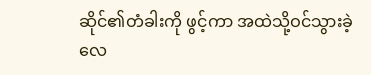ဆိုင်၏တံခါးကို ဖွင့်ကာ အထဲသို့ဝင်သွားခဲ့လေ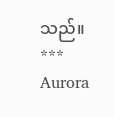သည်။
***
Aurora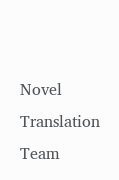Novel Translation Team